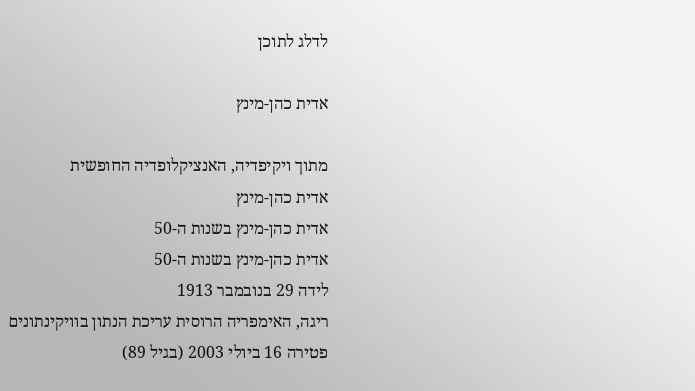לדלג לתוכן

אדית כהן-מינץ

מתוך ויקיפדיה, האנציקלופדיה החופשית
אדית כהן-מינץ
אדית כהן-מינץ בשנות ה-50
אדית כהן-מינץ בשנות ה-50
לידה 29 בנובמבר 1913
ריגה, האימפריה הרוסית עריכת הנתון בוויקינתונים
פטירה 16 ביולי 2003 (בגיל 89)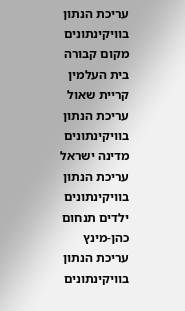עריכת הנתון בוויקינתונים
מקום קבורה בית העלמין קריית שאול עריכת הנתון בוויקינתונים
מדינה ישראל עריכת הנתון בוויקינתונים
ילדים תנחום כהן-מינץ עריכת הנתון בוויקינתונים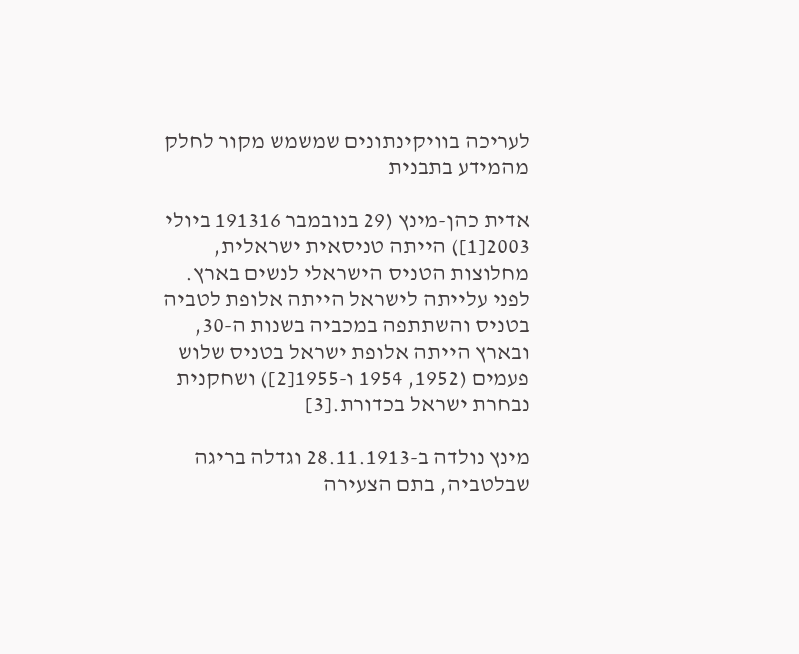לעריכה בוויקינתונים שמשמש מקור לחלק מהמידע בתבנית

אדית כהן-מינץ (29 בנובמבר 191316 ביולי 2003[1]) הייתה טניסאית ישראלית, מחלוצות הטניס הישראלי לנשים בארץ. לפני עלייתה לישראל הייתה אלופת לטביה בטניס והשתתפה במכביה בשנות ה-30, ובארץ הייתה אלופת ישראל בטניס שלוש פעמים (1952, 1954 ו-1955[2]) ושחקנית נבחרת ישראל בכדורת.[3]

מינץ נולדה ב-28.11.1913 וגדלה בריגה שבלטביה, בתם הצעירה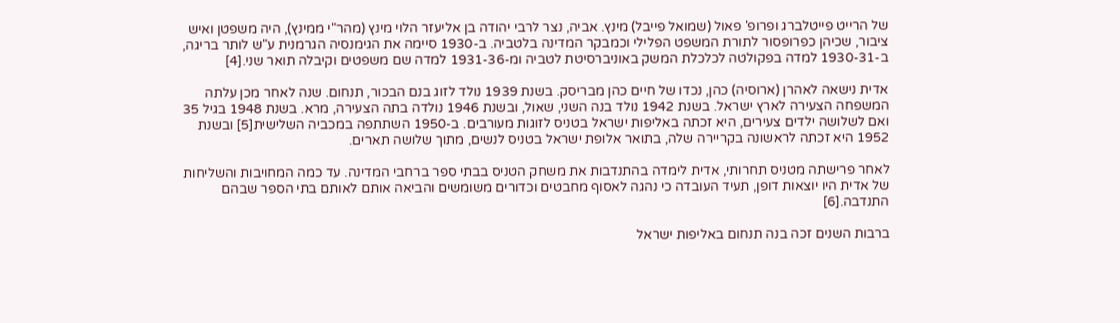של הרייט פייטלברג ופרופ' פאול (שמואל פייבל) מינץ. אביה, נצר לרבי יהודה בן אליעזר הלוי מינץ (מהר"י ממינץ), היה משפטן ואיש ציבור, שכיהן כפרופסור לתורת המשפט הפלילי וכמבקר המדינה בלטביה. ב-1930 סיימה את הגימנסיה הגרמנית ע"ש לותר בריגה, ב-1930-31 למדה בפקולטה לכלכלת המשק באוניברסיטת לטביה ומ-1931-36 למדה שם משפטים וקיבלה תואר שני.[4]

אדית נישאה לאהרן (ארוסיה) כהן, נכדו של חיים כהן מבריסק. בשנת 1939 נולד לזוג בנם הבכור, תנחום. שנה לאחר מכן עלתה המשפחה הצעירה לארץ ישראל. בשנת 1942 נולד בנה השני, שאול, ובשנת 1946 נולדה בתה הצעירה, מרא. בשנת 1948 בגיל 35 ואם לשלושה ילדים צעירים, היא זכתה באליפות ישראל בטניס לזוגות מעורבים. ב-1950 השתתפה במכביה השלישית[5] ובשנת 1952 היא זכתה לראשונה בקריירה שלה, בתואר אלופת ישראל בטניס לנשים, מתוך שלושה תארים.

לאחר פרישתה מטניס תחרותי, אדית לימדה בהתנדבות את משחק הטניס בבתי ספר ברחבי המדינה. עד כמה המחויבות והשליחות של אדית היו יוצאות דופן, תעיד העובדה כי נהגה לאסוף מחבטים וכדורים משומשים והביאה אותם לאותם בתי הספר שבהם התנדבה.[6]

ברבות השנים זכה בנה תנחום באליפות ישראל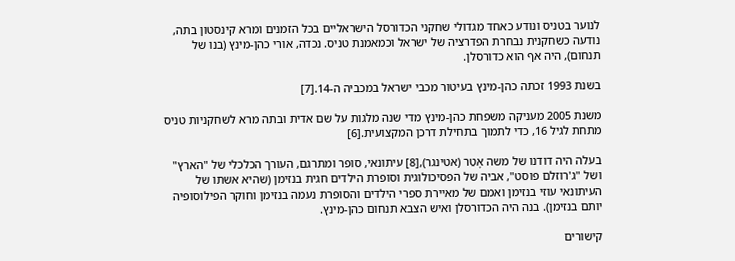לנוער בטניס ונודע כאחד מגדולי שחקני הכדורסל הישראליים בכל הזמנים ומרא קינסטון בתה, נודעה כשחקנית נבחרת הפדרציה של ישראל וכמאמנת טניס. נכדה, אורי כהן-מינץ (בנו של תנחום), היה אף הוא כדורסלן.

בשנת 1993 זכתה כהן-מינץ בעיטור מכבי ישראל במכביה ה-14.[7]

משנת 2005 מעניקה משפחת כהן-מינץ מדי שנה מלגות על שם אדית ובתה מרא לשחקניות טניס מתחת לגיל 16, כדי לתמוך בתחילת דרכן המקצועית.[6]

בעלה היה דודנו של משה אָטֵר (אטינגר),[8] עיתונאי, סופר ומתרגם, העורך הכלכלי של "הארץ" ושל "ג'רוזלם פוסט", אביה של הפסיכולוגית וסופרת הילדים חגית בנזימן (שהיא אשתו של העיתונאי עוזי בנזימן ואמם של מאיירת ספרי הילדים והסופרת נעמה בנזימן וחוקר הפילוסופיה יותם בנזימן). בנה היה הכדורסלן ואיש הצבא תנחום כהן-מינץ.

קישורים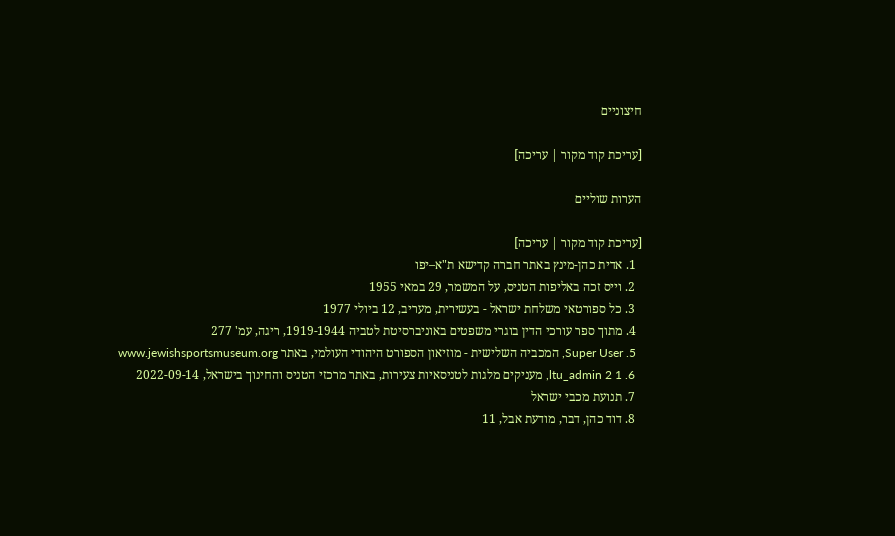חיצוניים

[עריכת קוד מקור | עריכה]

הערות שוליים

[עריכת קוד מקור | עריכה]
  1. אדית כהן-מינץ באתר חברה קדישא ת"א–יפו
  2. וייס זכה באליפות הטניס, על המשמר, 29 במאי 1955
  3. כל ספורטאי משלחת ישראל - בעשירית, מעריב, 12 ביולי 1977
  4. מתוך ספר עורכי הדין בוגרי משפטים באוניברסיטת לטביה 1919-1944, ריגה, עמ' 277
  5. Super User, המכביה השלישית - מוזיאון הספורט היהודי העולמי, באתר www.jewishsportsmuseum.org
  6. 1 2 ltu_admin, מעניקים מלגות לטניסאיות צעירות, באתר מרכזי הטניס והחינוך בישראל, 2022-09-14
  7. תנועת מכבי ישראל
  8. דוד כהן, דבר, מודעת אבל, 11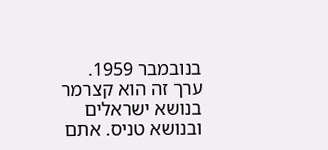בנובמבר 1959.
ערך זה הוא קצרמר בנושא ישראלים ובנושא טניס. אתם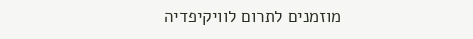מוזמנים לתרום לוויקיפדיה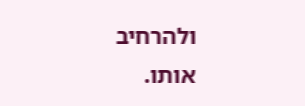ולהרחיב אותו.